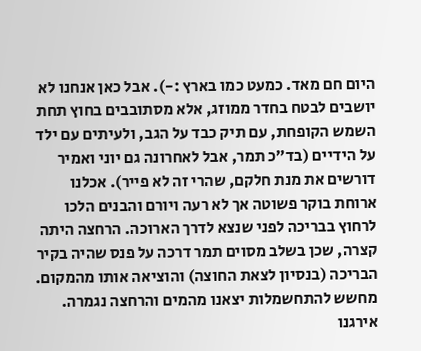היום חם מאד. כמעט כמו בארץ :-). אבל כאן אנחנו לא יושבים לבטח בחדר ממוזג, אלא מסתובבים בחוץ תחת השמש הקופחת, עם תיק כבד על הגב, ולעיתים עם ילד על הידיים (בד״כ תמר, אבל לאחרונה גם יוני ואמיר דורשים את מנת חלקם, שהרי זה לא פייר). אכלנו ארוחת בוקר פשוטה אך לא רעה ויורם והבנים הלכו לרחוץ בבריכה לפני שנצא לדרך הארוכה. הרחצה היתה קצרה, שכן בשלב מסוים תמר דרכה על פנס שהיה בקיר הבריכה (בנסיון לצאת החוצה) והוציאה אותו מהמקום. מחשש להתחשמלות יצאנו מהמים והרחצה נגמרה.
אירגנו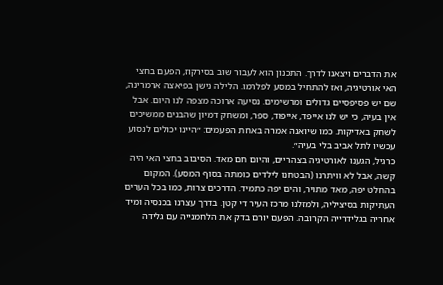את הדברים ויצאנו לדרך. התכנון הוא לעבור שוב בסירקוז, הפעם בחצי האי אורטיגיה, ואז להתחיל במסע לפלרמו. הלילה נישן בפיאצה ארמרינה, שם יש פסיפסיים גדולים ומרשימים. נסיעה ארוכה מצפה לנו היום. אבל אין בעיה, כי יש לנו אייפד, אייפוד, ספר, ומשחק דמיון שהבנים ממשיכים לשחק באדיקות. כמו שיואנה אמרה באחת הפעמים: ״היינו יכולים לנסוע עכשיו לתל אביב בלי בעיה״.
כרגיל, הגענו לאורטיגיה בצהריים, והיום חם מאד. הסיבוב בחצי האי היה קשה, אבל לא וויתרנו (הבטחנו לילדים כומתה בסוף המסע). המקום בהחלט יפה, מאד מתויר, והים יפה כתמיד. הדרכים צרות, כמו בכל הערים העתיקות בסיציליה, ולמזלנו מרכז העיר די קטן. בדרך עצרנו בכנסיה ומיד אחריה בגלידרייה הקרובה. הפעם יורם בדק את הלחמנייה עם גלידה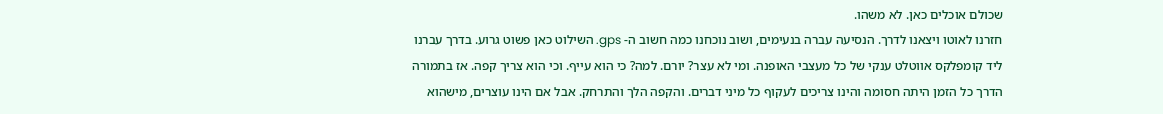שכולם אוכלים כאן. לא משהו.
חזרנו לאוטו ויצאנו לדרך. הנסיעה עברה בנעימים, ושוב נוכחנו כמה חשוב ה- gps. השילוט כאן פשוט גרוע. בדרך עברנו ליד קומפלקס אווטלט ענקי של כל מעצבי האופנה. ומי לא עצר? יורם. למה? כי הוא עייף. וכי הוא צריך קפה. אז בתמורה הדרך כל הזמן היתה חסומה והינו צריכים לעקוף כל מיני דברים. והקפה הלך והתרחק. אבל אם הינו עוצרים, מישהוא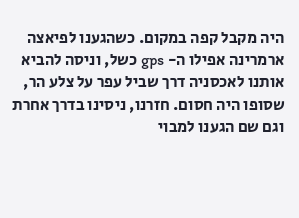היה מקבל קפה במקום. כשהגענו לפיאצה ארמרינה אפילו ה- gps כשל, וניסה להביא אותנו לאכסניה דרך שביל עפר על צלע הר, שסופו היה חסום. חזרנו, ניסינו בדרך אחרת וגם שם הגענו למבוי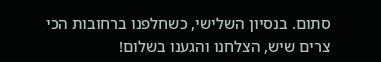סתום. בנסיון השלישי, כשחלפנו ברחובות הכי צרים שיש, הצלחנו והגענו בשלום!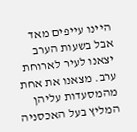היינו עייפים מאד אבל בשעות הערב יצאנו לעיר לארוחת ערב. מצאנו את אחת מהמסעדות עליהן המליץ בעל האכסניה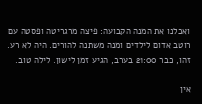ואכלנו את המנה הקבועה: פיצה מרגריטה ופסטה עם רוטב אדום לילדים ומנה משתנה להורים. היה לא רע.
זהו, כבר 21:00 בערב, הגיע זמן לישון. לילה טוב.

אין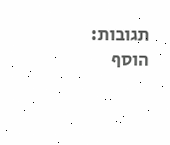תגובות:
הוסף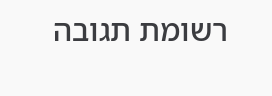רשומת תגובה